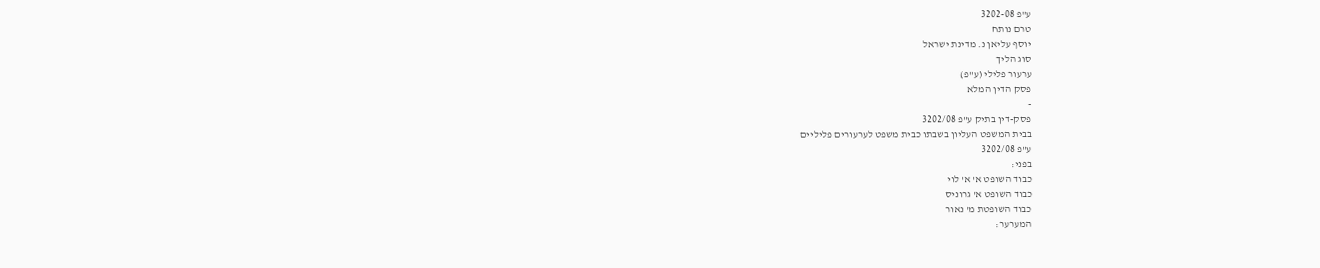ע"פ 3202-08
טרם נותח
יוסף עליאן נ. מדינת ישראל
סוג הליך
ערעור פלילי (ע"פ)
פסק הדין המלא
-
פסק-דין בתיק ע"פ 3202/08
בבית המשפט העליון בשבתו כבית משפט לערעורים פליליים
ע"פ 3202/08
בפני:
כבוד השופט א' א' לוי
כבוד השופט א' גרוניס
כבוד השופטת מ' נאור
המערער: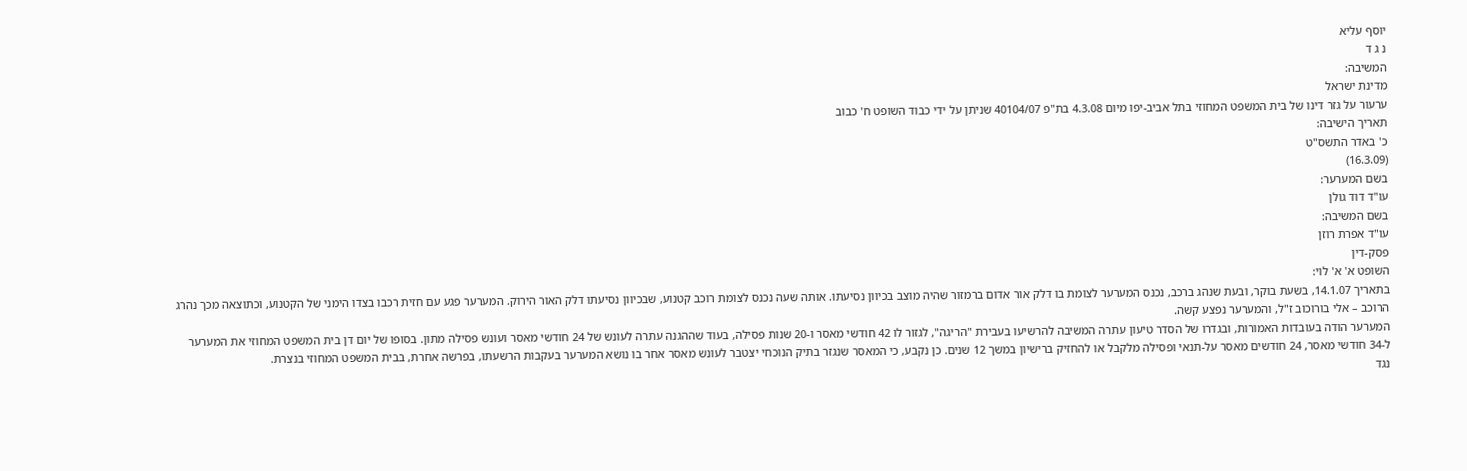יוסף עליא
נ ג ד
המשיבה:
מדינת ישראל
ערעור על גזר דינו של בית המשפט המחוזי בתל אביב-יפו מיום 4.3.08 בת"פ 40104/07 שניתן על ידי כבוד השופט ח' כבוב
תאריך הישיבה:
כ' באדר התשס"ט
(16.3.09)
בשם המערער:
עו"ד דוד גולן
בשם המשיבה:
עו"ד אפרת רוזן
פסק-דין
השופט א' א' לוי:
בתאריך 14.1.07, בשעת בוקר, ובעת שנהג ברכב, נכנס המערער לצומת בו דלק אור אדום ברמזור שהיה מוצב בכיוון נסיעתו. אותה שעה נכנס לצומת רוכב קטנוע, שבכיוון נסיעתו דלק האור הירוק. המערער פגע עם חזית רכבו בצדו הימני של הקטנוע, וכתוצאה מכך נהרג הרוכב – אלי בורוכוב ז"ל, והמערער נפצע קשה.
המערער הודה בעובדות האמורות, ובגדרו של הסדר טיעון עתרה המשיבה להרשיעו בעבירת "הריגה", לגזור לו 42 חודשי מאסר ו-20 שנות פסילה, בעוד שההגנה עתרה לעונש של 24 חודשי מאסר ועונש פסילה מתון. בסופו של יום דן בית המשפט המחוזי את המערער ל-34 חודשי מאסר, 24 חודשים מאסר על-תנאי ופסילה מלקבל או להחזיק ברישיון במשך 12 שנים. כן נקבע, כי המאסר שנגזר בתיק הנוכחי יצטבר לעונש מאסר אחר בו נושא המערער בעקבות הרשעתו, בפרשה אחרת, בבית המשפט המחוזי בנצרת.
נגד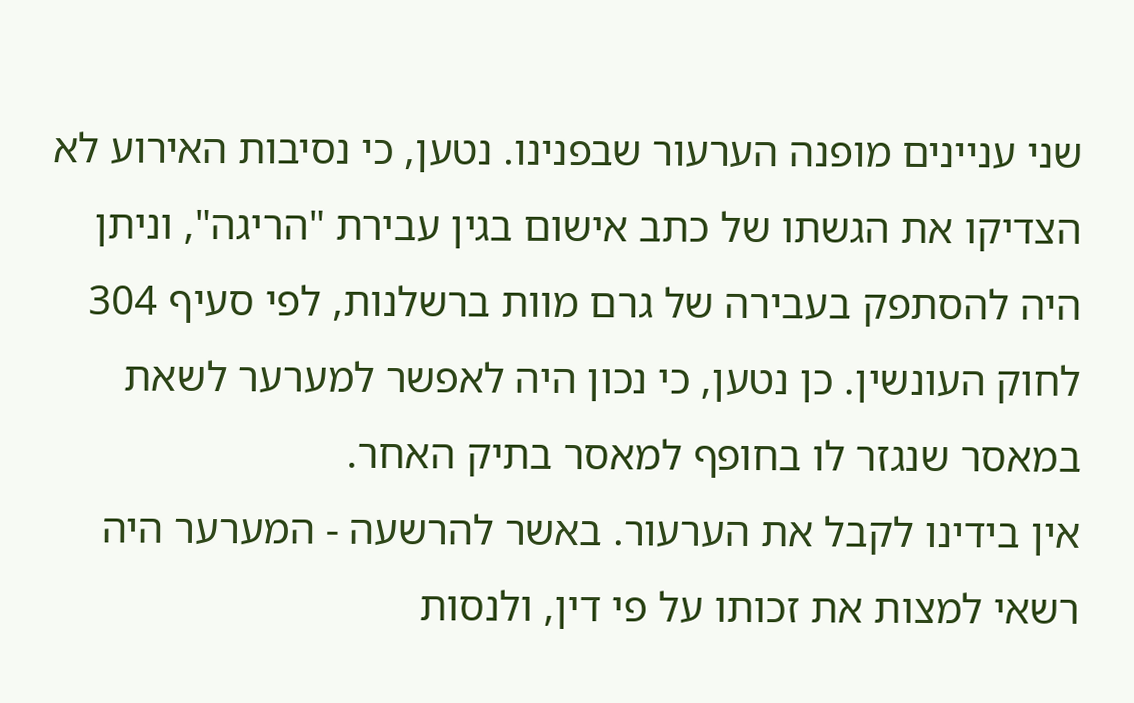שני עניינים מופנה הערעור שבפנינו. נטען, כי נסיבות האירוע לא הצדיקו את הגשתו של כתב אישום בגין עבירת "הריגה", וניתן היה להסתפק בעבירה של גרם מוות ברשלנות, לפי סעיף 304 לחוק העונשין. כן נטען, כי נכון היה לאפשר למערער לשאת במאסר שנגזר לו בחופף למאסר בתיק האחר.
אין בידינו לקבל את הערעור. באשר להרשעה - המערער היה רשאי למצות את זכותו על פי דין, ולנסות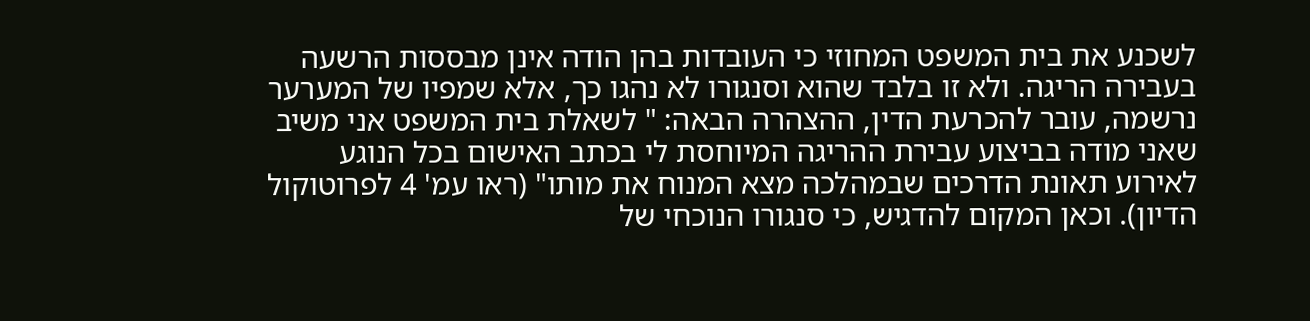לשכנע את בית המשפט המחוזי כי העובדות בהן הודה אינן מבססות הרשעה בעבירה הריגה. ולא זו בלבד שהוא וסנגורו לא נהגו כך, אלא שמפיו של המערער נרשמה, עובר להכרעת הדין, ההצהרה הבאה: " לשאלת בית המשפט אני משיב שאני מודה בביצוע עבירת ההריגה המיוחסת לי בכתב האישום בכל הנוגע לאירוע תאונת הדרכים שבמהלכה מצא המנוח את מותו" (ראו עמ' 4 לפרוטוקול הדיון). וכאן המקום להדגיש, כי סנגורו הנוכחי של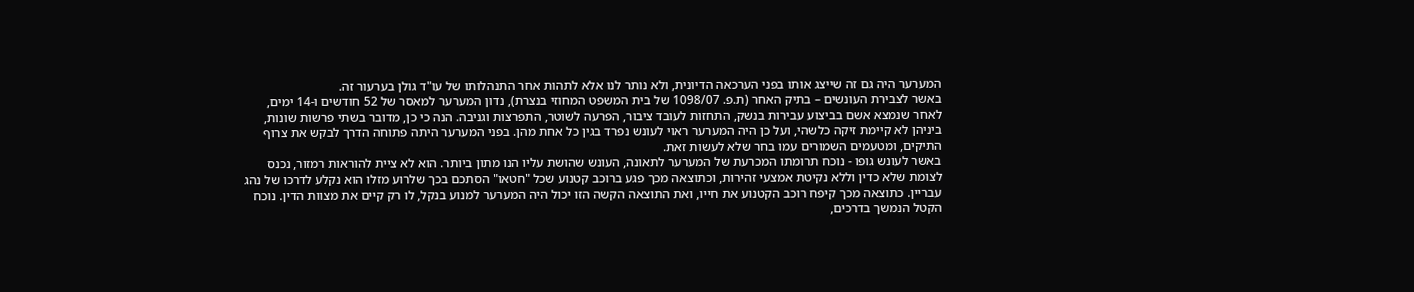המערער היה גם זה שייצג אותו בפני הערכאה הדיונית, ולא נותר לנו אלא לתהות אחר התנהלותו של עו"ד גולן בערעור זה.
באשר לצבירת העונשים – בתיק האחר (ת.פ. 1098/07 של בית המשפט המחוזי בנצרת), נדון המערער למאסר של 52 חודשים ו-14 ימים, לאחר שנמצא אשם בביצוע עבירות בנשק, התחזות לעובד ציבור, הפרעה לשוטר, התפרצות וגניבה. הנה כי כן, מדובר בשתי פרשות שונות, ביניהן לא קיימת זיקה כלשהי, ועל כן היה המערער ראוי לעונש נפרד בגין כל אחת מהן. בפני המערער היתה פתוחה הדרך לבקש את צרוף התיקים, ומטעמים השמורים עמו בחר שלא לעשות זאת.
באשר לעונש גופו - נוכח תרומתו המכרעת של המערער לתאונה, העונש שהושת עליו הנו מתון ביותר. הוא לא ציית להוראות רמזור, נכנס לצומת שלא כדין וללא נקיטת אמצעי זהירות, וכתוצאה מכך פגע ברוכב קטנוע שכל "חטאו" הסתכם בכך שלרוע מזלו הוא נקלע לדרכו של נהג עבריין. כתוצאה מכך קיפח רוכב הקטנוע את חייו, ואת התוצאה הקשה הזו יכול היה המערער למנוע בנקל, לו רק קיים את מצוות הדין. נוכח הקטל הנמשך בדרכים,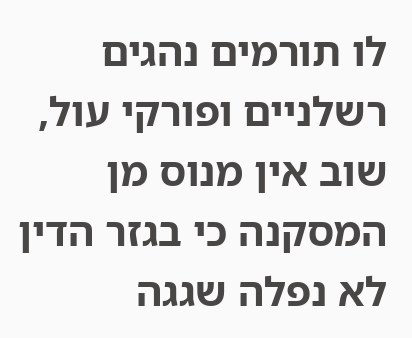לו תורמים נהגים רשלניים ופורקי עול, שוב אין מנוס מן המסקנה כי בגזר הדין לא נפלה שגגה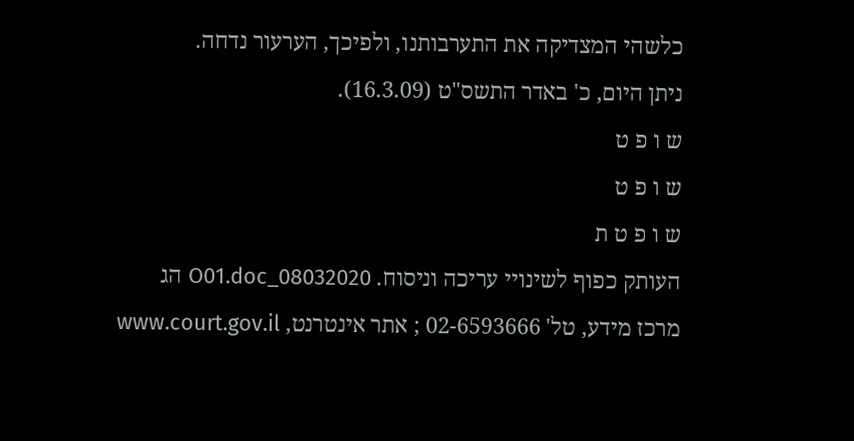כלשהי המצדיקה את התערבותנו, ולפיכך, הערעור נדחה.
ניתן היום, כ' באדר התשס"ט (16.3.09).
ש ו פ ט
ש ו פ ט
ש ו פ ט ת
העותק כפוף לשינויי עריכה וניסוח. 08032020_O01.doc הג
מרכז מידע, טל' 02-6593666 ; אתר אינטרנט, www.court.gov.il